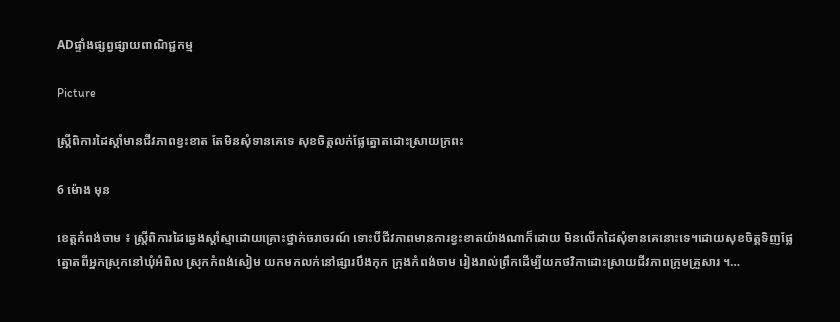ADផ្ទាំងផ្សព្វផ្សាយពាណិជ្ជកម្ម

Picture

ស្ត្រីពិការដៃស្តាំមានជីវភាពខ្វះខាត តែមិនសុំទានគេទេ សុខចិត្តលក់ផ្លែត្នោតដោះស្រាយក្រពះ

6 ម៉ោង មុន

ខេត្តកំពង់ចាម ៖ ស្ត្រីពិការដៃឆ្វេងស្តាំស្មាដោយគ្រោះថ្នាក់ចរាចរណ៍ ទោះបីជីវភាពមានការខ្វះខាតយ៉ាងណាក៏ដោយ មិនលើកដៃសុំទានគេនោះទេ។ដោយសុខចិត្តទិញផ្លែត្នោតពីអ្នកស្រុកនៅឃុំអំពិល ស្រុកកំពង់សៀម យកមកលក់នៅផ្សារបឹងកុក ក្រុងកំពង់ចាម រៀងរាល់ព្រឹកដើម្បីយកថវិកាដោះស្រាយជីវភាពក្រុមគ្រួសារ ។…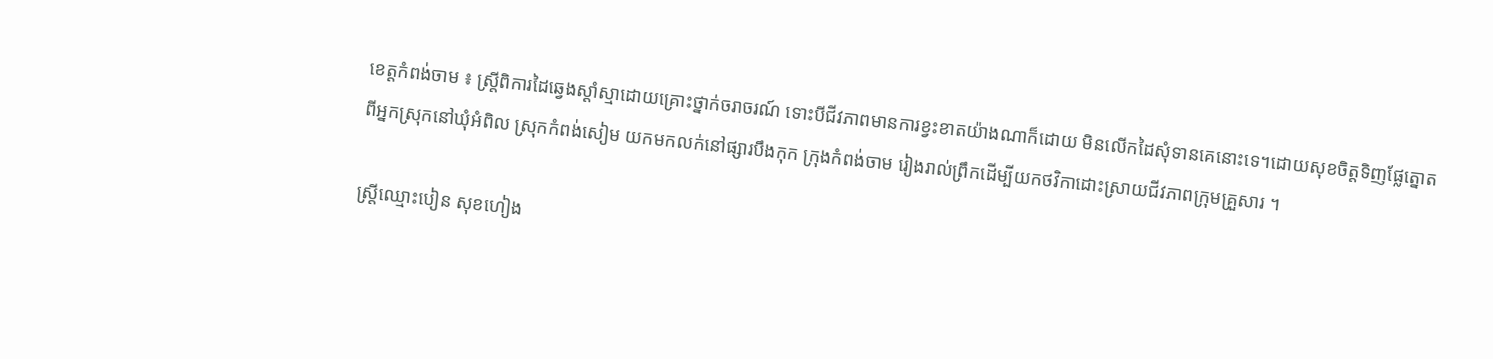ខេត្តកំពង់ចាម ៖ ស្ត្រីពិការដៃឆ្វេងស្តាំស្មាដោយគ្រោះថ្នាក់ចរាចរណ៍ ទោះបីជីវភាពមានការខ្វះខាតយ៉ាងណាក៏ដោយ មិនលើកដៃសុំទានគេនោះទេ។ដោយសុខចិត្តទិញផ្លែត្នោតពីអ្នកស្រុកនៅឃុំអំពិល ស្រុកកំពង់សៀម យកមកលក់នៅផ្សារបឹងកុក ក្រុងកំពង់ចាម រៀងរាល់ព្រឹកដើម្បីយកថវិកាដោះស្រាយជីវភាពក្រុមគ្រួសារ ។

ស្ត្រីឈ្មោះបៀន សុខហៀង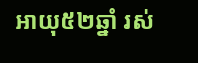អាយុ៥២ឆ្នាំ រស់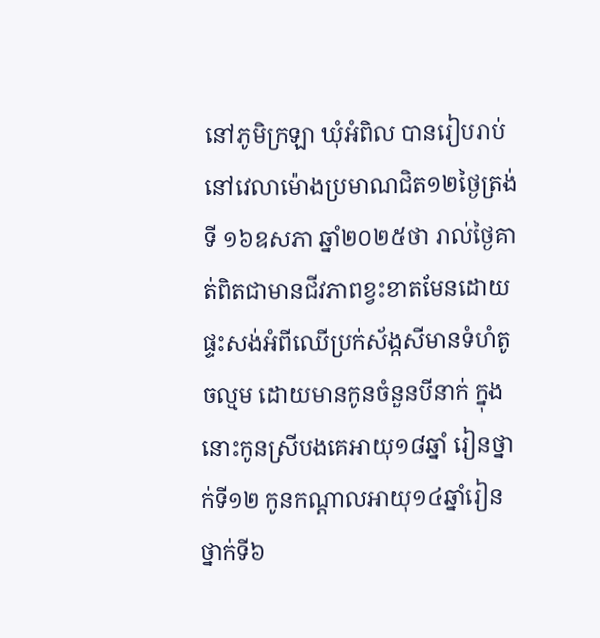នៅភូមិក្រឡា ឃុំអំពិល បានរៀបរាប់នៅវេលាម៉ោងប្រមាណជិត១២ថ្ងៃត្រង់ទី ១៦ឧសភា ឆ្នាំ២០២៥ថា រាល់ថ្ងៃគាត់ពិតជាមានជីវភាពខ្វះខាតមែនដោយផ្ទះសង់អំពីឈើប្រក់ស័ង្កសីមានទំហំតូចល្មម ដោយមានកូនចំនួនបីនាក់ ក្នុងនោះកូនស្រីបងគេអាយុ១៨ឆ្នាំ រៀនថ្នាក់ទី១២ កូនកណ្ដាលអាយុ១៤ឆ្នាំរៀន ថ្នាក់ទី៦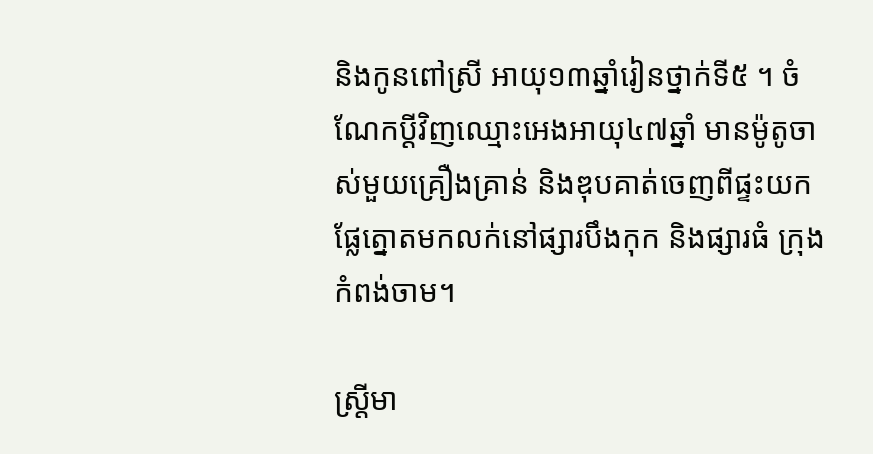និងកូនពៅស្រី អាយុ១៣ឆ្នាំរៀនថ្នាក់ទី៥ ។ ចំណែកប្ដីវិញឈ្មោះអេងអាយុ៤៧ឆ្នាំ មានម៉ូតូចាស់មួយគ្រឿងគ្រាន់ និងឌុបគាត់ចេញពីផ្ទះយកផ្លែត្នោតមកលក់នៅផ្សារបឹងកុក និងផ្សារធំ ក្រុងកំពង់ចាម។

ស្ត្រីមា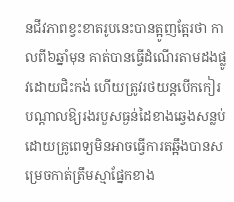នជីវភាពខ្វះខាតរូបនេះបានត្អូញត្អែរថា កាលពី៦ឆ្នាំមុន គាត់បានធ្វើដំណើរតាមដងផ្លូវដោយជិះកង់ ហើយត្រូវរថយន្តបើកកៀរ បណ្ដាលឱ្យរងរបួសធ្ងន់ដៃខាងឆ្វេងសន្លប់ ដោយគ្រូពេទ្យមិនអាចធ្វើការតឆ្អឹងបានសម្រេចកាត់ត្រឹមស្មាផ្នែកខាង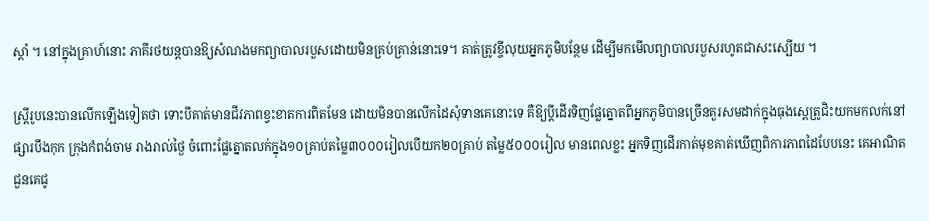ស្តាំ ។ នៅក្នុងគ្រាហ៍នោះ ភាគីរថយន្តបានឱ្យសំណងមកព្យាបាលរបួសដោយមិនគ្រប់គ្រាន់នោះទេ។ គាត់ត្រូវខ្ចីលុយអ្នកភូមិបន្ថែម ដើម្បីមកមើលព្យាបាលរបួសរហូតជាសះស្បើយ ។

ស្ត្រីរូបនេះបានលើកឡើងទៀតថា ទោះបីគាត់មានជីវភាពខ្វះខាតការពិតមែន ដោយមិនបានលើកដៃសុំទានគេនោះទេ គឺឱ្យប្ដីដើរទិញផ្លែត្នោតពីអ្នកភូមិបានច្រើនគួរសមដាក់ក្នុងធុងស្ពេត្រូជិះយកមកលក់នៅផ្សារបឹងកុក ក្រុងកំពង់ចាម រាងរាល់ថ្ងៃ ចំពោះផ្លែត្នោតលក់ក្នុង១០គ្រាប់តម្លៃ៣០០០រៀលបើយក២០គ្រាប់ តម្លៃ៥០០០រៀល មានពេលខ្លះ អ្នកទិញដើរកាត់មុខគាត់ឃើញពិការភាពដៃបែបនេះ គេអាណិតជួនគេជូ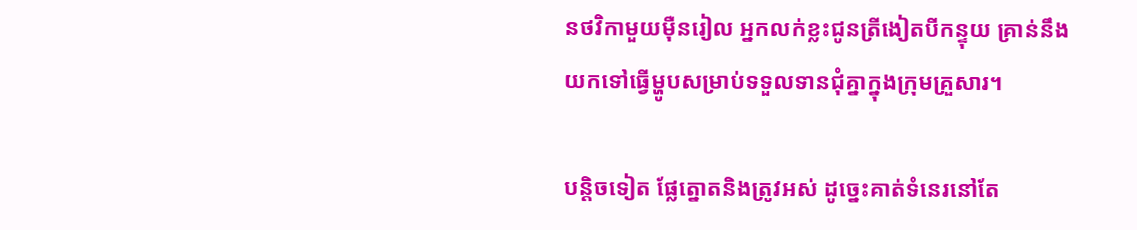នថវិកាមួយម៉ឺនរៀល អ្នកលក់ខ្លះជូនត្រីងៀតបីកន្ទុយ គ្រាន់នឹងយកទៅធ្វើម្ហូបសម្រាប់ទទួលទានជុំគ្នាក្នុងក្រុមគ្រួសារ។

បន្តិចទៀត ផ្លែត្នោតនិងត្រូវអស់ ដូច្នេះគាត់ទំនេរនៅតែ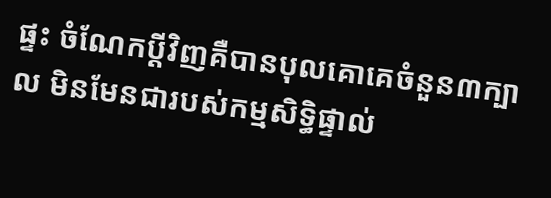ផ្ទះ ចំណែកប្ដីវិញគឺបានបុលគោគេចំនួន៣ក្បាល មិនមែនជារបស់កម្មសិទ្ធិផ្ទាល់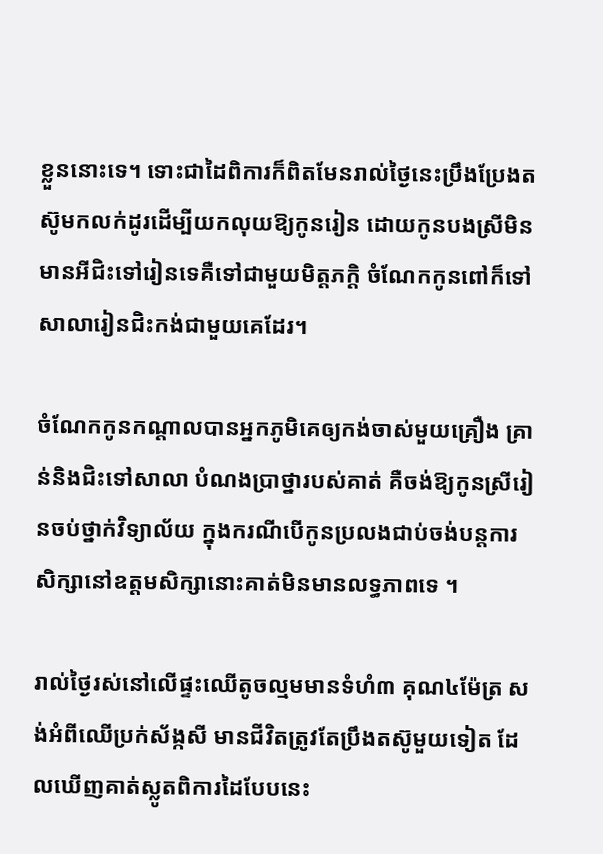ខ្លួននោះទេ។ ទោះជាដៃពិការក៏ពិតមែនរាល់ថ្ងៃនេះប្រឹងប្រែងតស៊ូមកលក់ដូរដើម្បីយកលុយឱ្យកូនរៀន ដោយកូនបងស្រីមិនមានអីជិះទៅរៀនទេគឺទៅជាមួយមិត្តភក្តិ ចំណែកកូនពៅក៏ទៅសាលារៀនជិះកង់ជាមួយគេដែរ។

ចំណែកកូនកណ្ដាលបានអ្នកភូមិគេឲ្យកង់ចាស់មួយគ្រឿង គ្រាន់និងជិះទៅសាលា បំណងប្រាថ្នារបស់គាត់ គឺចង់ឱ្យកូនស្រីរៀនចប់ថ្នាក់វិទ្យាល័យ ក្នុងករណីបើកូនប្រលងជាប់ចង់បន្តការសិក្សានៅឧត្តមសិក្សានោះគាត់មិនមានលទ្ធភាពទេ ។

រាល់ថ្ងៃរស់នៅលើផ្ទះឈើតូចល្មមមានទំហំ៣ គុណ៤ម៉ែត្រ សង់អំពីឈើប្រក់ស័ង្កសី មានជីវិតត្រូវតែប្រឹងតស៊ូមួយទៀត ដែលឃើញគាត់ស្លូតពិការដៃបែបនេះ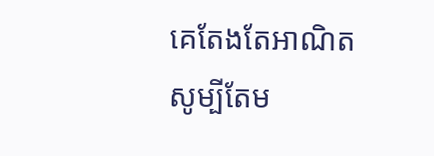គេតែងតែអាណិត សូម្បីតែម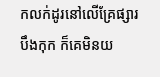កលក់ដូរនៅលើគ្រែផ្សារបឹងកុក ក៏គេមិនយ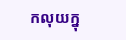កលុយក្នុ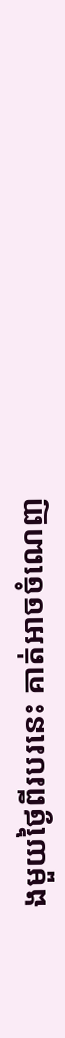ងមួយថ្ងៃពីរបរនេះ គាត់អាចចំណេញ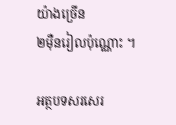យ៉ាងច្រើន
២ម៉ឺនរៀលប៉ុណ្ណោះ ។

អត្ថបទសរសេរ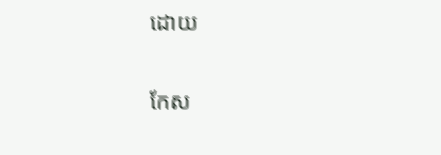ដោយ

កែស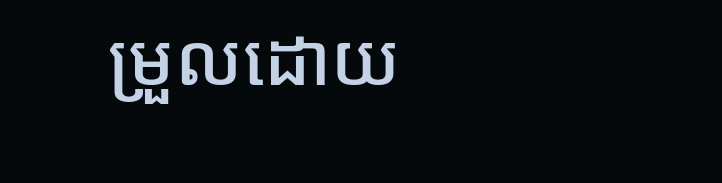ម្រួលដោយ